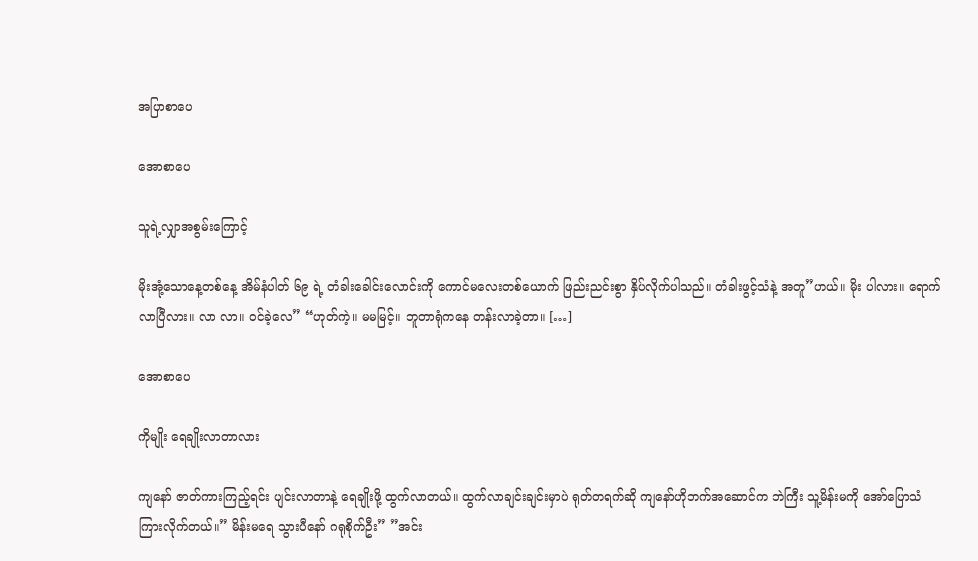အပြာစာပေ

အောစာပေ

သူရဲ့လျှာအစွမ်းကြောင့်

မိုးအုံ့သောနေ့တစ်နေ့ အိမ်နံပါတ် ၆၉ ရဲ့ တံခါးခေါင်းလောင်းကို ကောင်မလေးတစ်ယောက် ဖြည်းညင်းစွာ နှိပ်လိုက်ပါသည်။ တံခါးဖွင့်သံနဲ့ အတူ”ဟယ်။ မိုး ပါလား။ ရောက်လာပြီလား။ လာ လာ။ ဝင်ခဲ့လေ” “ဟုတ်ကဲ့။ မမမြင့်။ ဘူတာရုံကနေ တန်းလာခဲ့တာ။ […]

အောစာပေ

ကိုမျိုး ရေချိုးလာတာလား

ကျနော် ဇာတ်ကားကြည့်ရင်း ပျင်းလာတာနဲ့ ရေချိုးဖို့ ထွက်လာတယ်။ ထွက်လာချင်းချင်းမှာပဲ ရုတ်တရက်ဆို ကျနော်ဟိုဘက်အဆောင်က ဘဲကြီး သူ့မိန်းမကို အော်ပြောသံကြားလိုက်တယ်။” မိန်းမရေ သွားပီနော် ဂရုစိုက်ဦး” ”အင်း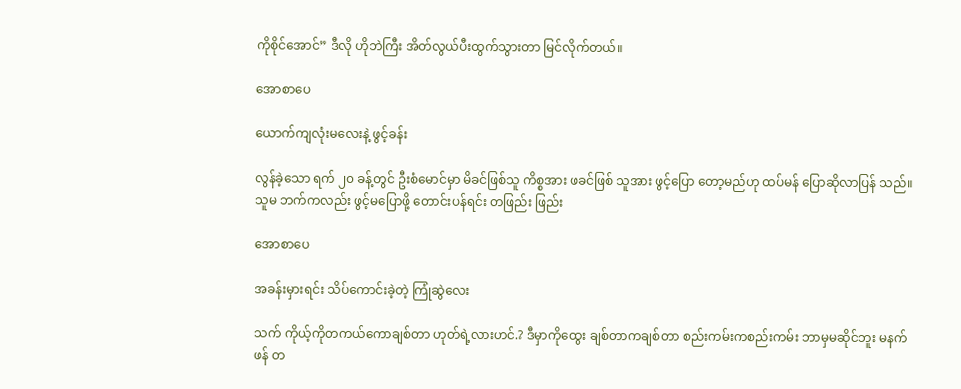ကိုစိုင်အောင်” ဒီလို ဟိုဘဲကြီး အိတ်လွယ်ပီးထွက်သွားတာ မြင်လိုက်တယ်။

အောစာပေ

ယောက်ကျလုံးမလေးနဲ့ ဖွင့်ခန်း

လွန်ခဲ့သော ရက် ၂၀ ခန့်တွင် ဦးစံမောင်မှာ မိခင်ဖြစ်သူ ကိစ္စအား ဖခင်ဖြစ် သူအား ဖွင့်ပြော တော့မည်ဟု ထပ်မန် ပြောဆိုလာပြန် သည်။ သူမ ဘက်ကလည်း ဖွင့်မပြောဖို့ တောင်းပန်ရင်း တဖြည်း ဖြည်း

အောစာပေ

အခန်းမှားရင်း သိပ်ကောင်းခဲ့တဲ့ ကြုံဆွဲလေး

သက် ကိုယ့်ကိုတကယ်ကောချစ်တာ ဟုတ်ရဲ့လားဟင်.? ဒီမှာကိုထွေး ချစ်တာကချစ်တာ စည်းကမ်းကစည်းကမ်း ဘာမှမဆိုင်ဘူး မနက်ဖန် တ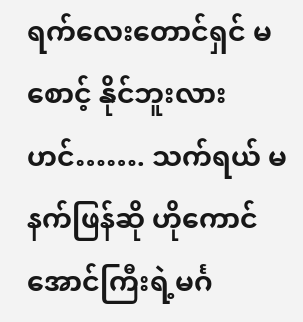ရက်လေးတောင်ရှင် မစောင့် နိုင်ဘူးလား ဟင်……. သက်ရယ် မနက်ဖြန်ဆို ဟိုကောင် အောင်ကြီးရဲ့မင်္ဂ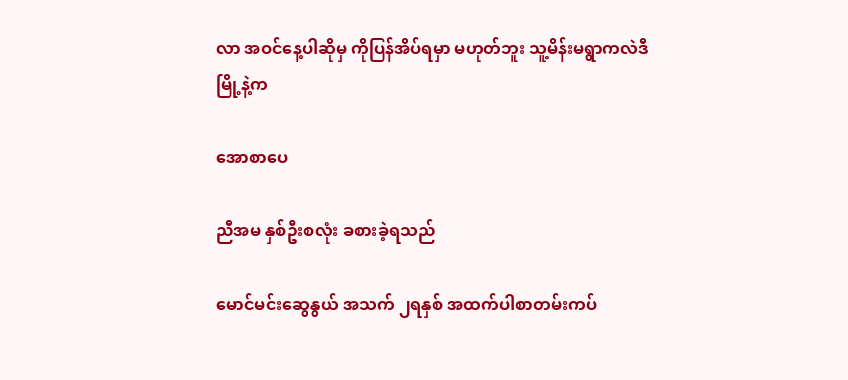လာ အဝင်နေ့ပါဆိုမှ ကိုပြန်အိပ်ရမှာ မဟုတ်ဘူး သူ့မိန်းမရွာကလဲဒီမြို့နဲ့က

အောစာပေ

ညီအမ နှစ်ဦးစလုံး ခစားခဲ့ရသည်

မောင်မင်းဆွေနွယ် အသက် ၂ရနှစ် အထက်ပါစာတမ်းကပ်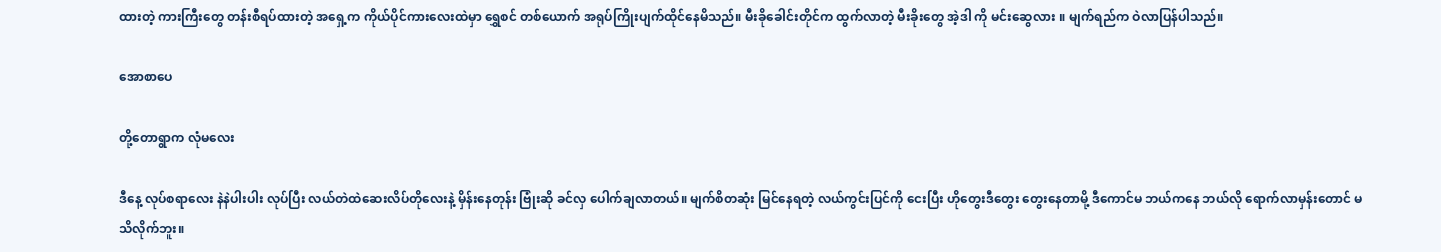ထားတဲ့ ကားကြီးတွေ တန်းစီရပ်ထားတဲ့ အရှေ့က ကိုယ်ပိုင်ကားလေးထဲမှာ ရွှေစင် တစ်ယောက် အရုပ်ကြိုးပျက်ထိုင်နေမိသည်။ မီးခိုခေါင်းတိုင်က ထွက်လာတဲ့ မီးခိုးတွေ အဲ့ဒါ ကို မင်းဆွေလား ။ မျက်ရည်က ဝဲလာပြန်ပါသည်။

အောစာပေ

တို့တောရွာက လုံမလေး

ဒီနေ့ လုပ်စရာလေး နဲနဲပါးပါး လုပ်ပြီး လယ်တဲထဲဆေးလိပ်တိုလေးနဲ့ မှိန်းနေတုန်း ဗြုံးဆို ခင်လှ ပေါက်ချလာတယ်။ မျက်စိတဆုံး မြင်နေရတဲ့ လယ်ကွင်းပြင်ကို ငေးပြီး ဟိုတွေးဒီတွေး တွေးနေတာမို့ ဒီကောင်မ ဘယ်ကနေ ဘယ်လို ရောက်လာမှန်းတောင် မသိလိုက်ဘူး။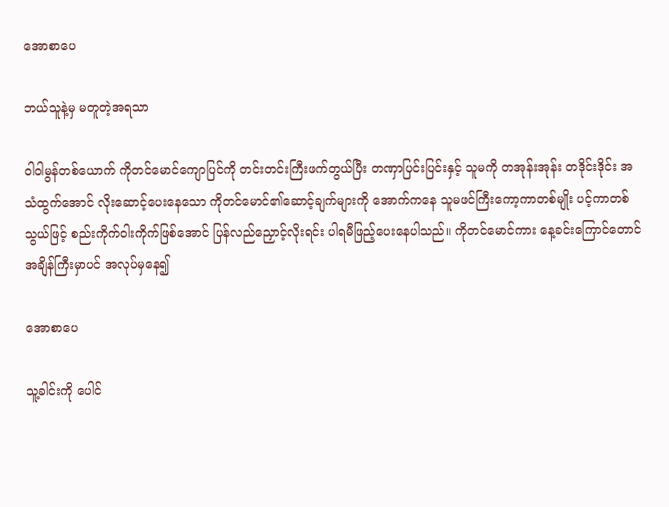အောစာပေ

ဘယ်သူနဲ့မှ မတူတဲ့အရသာ

ဝါဝါမွန်တစ်ယောက် ကိုတင်မောင်ကျောပြင်ကို တင်းတင်းကြီးဖက်တွယ်ပြီး တဏှာပြင်းပြင်းနှင့် သူမကို တအုန်းအုန်း တဒိုင်းဒိုင်း အသံထွက်အောင် လိုးဆောင့်ပေးနေသော ကိုတင်မောင်၏ဆောင့်ချက်များကို အောက်ကနေ သူမဖင်ကြီးကော့ကာတစ်မျိုး ပင့်ကာတစ်သွယ်ဖြင့် စည်းကိုက်ဝါးကိုက်ဖြစ်အောင် ပြန်လည်ညှောင့်လိုးရင်း ပါရမီဖြည့်ပေးနေပါသည်။ ကိုတင်မောင်ကား နေ့ခင်းကြောင်တောင် အချိန်ကြီးမှာပင် အလုပ်မှနေ၍

အောစာပေ

သူ့ခါင်းကို ပေါင်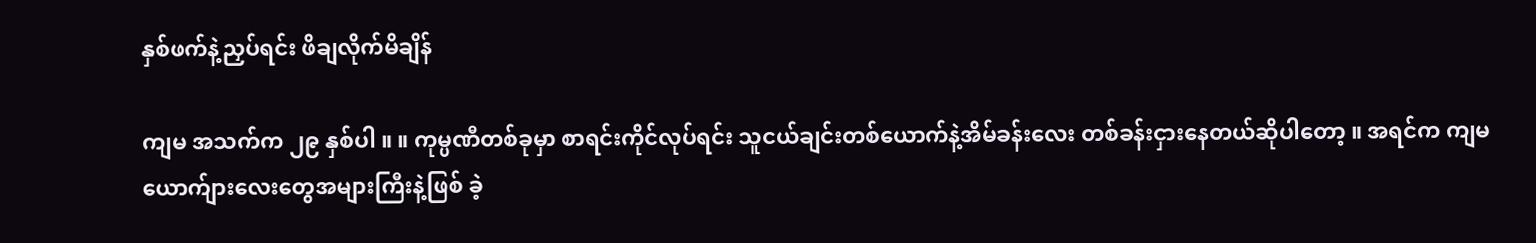နှစ်ဖက်နဲ့ညှပ်ရင်း ဖိချလိုက်မိချိန်

ကျမ အသက်က ၂၉ နှစ်ပါ ။ ။ ကုမ္ပဏီတစ်ခုမှာ စာရင်းကိုင်လုပ်ရင်း သူငယ်ချင်းတစ်ယောက်နဲ့အိမ်ခန်းလေး တစ်ခန်းငှားနေတယ်ဆိုပါတော့ ။ အရင်က ကျမယောက်ျားလေးတွေအများကြီးနဲ့ဖြစ် ခဲ့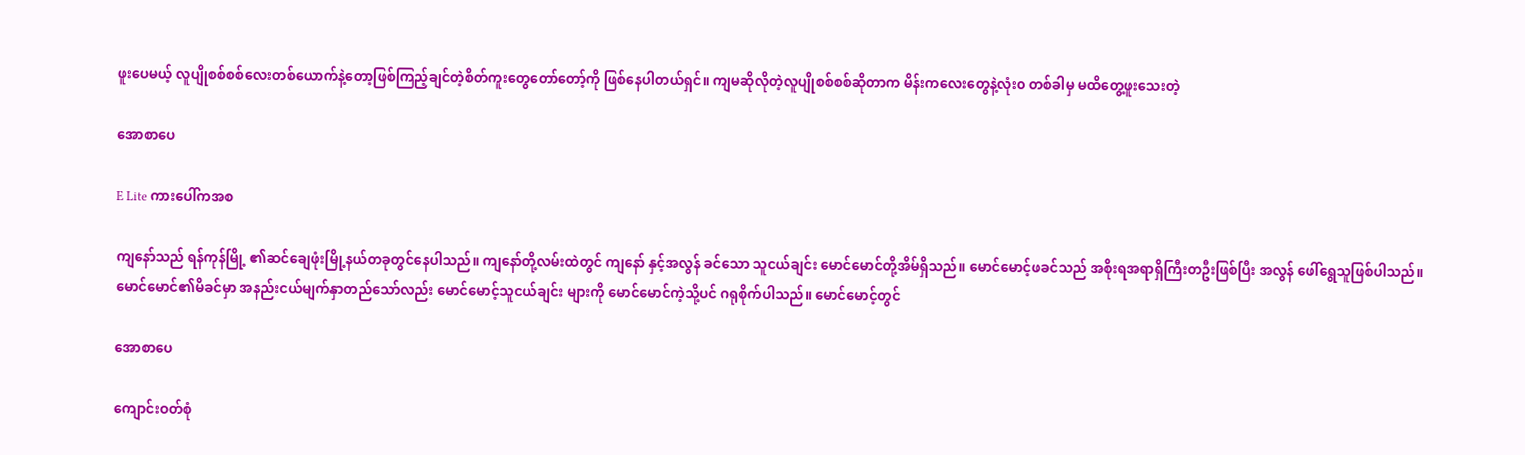ဖူးပေမယ့် လူပျိုစစ်စစ်လေးတစ်ယောက်နဲ့တော့ဖြစ်ကြည့်ချင်တဲ့စိတ်ကူးတွေတော်တော့်ကို ဖြစ်နေပါတယ်ရှင်။ ကျမဆိုလိုတဲ့လူပျိုစစ်စစ်ဆိုတာက မိန်းကလေးတွေနဲ့လုံး၀ တစ်ခါမှ မထိတွေ့ဖူးသေးတဲ့

အောစာပေ

E Lite ကားပေါ်ကအစ

ကျနော်သည် ရန်ကုန်မြို့ ၏ဆင်ချေဖုံးမြို့နယ်တခုတွင်နေပါသည်။ ကျနော်တို့လမ်းထဲတွင် ကျနော် နှင့်အလွန် ခင်သော သူငယ်ချင်း မောင်မောင်တို့အိမ်ရှိသည်။ မောင်မောင့်ဖခင်သည် အစိုးရအရာရှိကြီးတဦးဖြစ်ပြီး အလွန် ဖေါ်ရွေသူဖြစ်ပါသည်။ မောင်မောင်၏မိခင်မှာ အနည်းငယ်မျက်နှာတည်သော်လည်း မောင်မောင့်သူငယ်ချင်း များကို မောင်မောင်ကဲ့သို့ပင် ဂရုစိုက်ပါသည်။ မောင်မောင့်တွင်

အောစာပေ

ကျောင်းဝတ်စုံ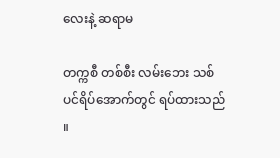လေးနဲ့ ဆရာမ

တက္ကစီ တစ်စီး လမ်းဘေး သစ်ပင်ရိပ်အောက်တွင် ရပ်ထားသည် ။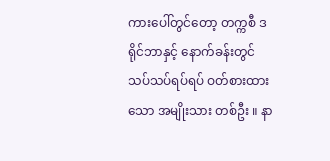ကားပေါ်တွင်တော့ တက္ကစီ ဒရိုင်ဘာနှင့် နောက်ခန်းတွင် သပ်သပ်ရပ်ရပ် ဝတ်စားထားသော အမျိုးသား တစ်ဦး ။ နာ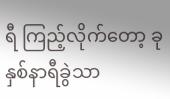ရီ ကြည့်လိုက်တော့ ခုနှစ်နာရီခွဲသာ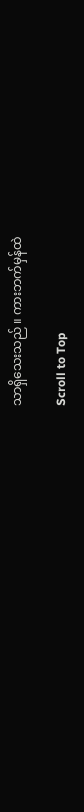သာရှိသေးသည် ။ ကားဘက်မှန်ထဲ

Scroll to Top